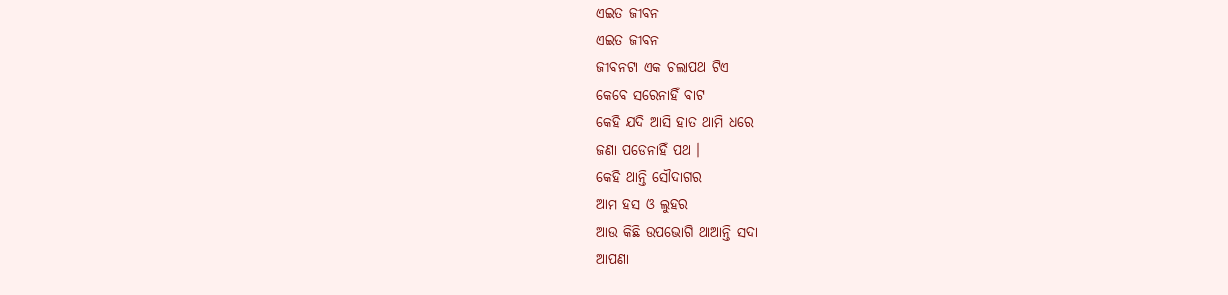ଏଇତ ଜୀବନ
ଏଇତ ଜୀବନ
ଜୀବନଟା ଏକ ଚଲାପଥ ଟିଏ
କେବେ ସରେନାହିଁ ବାଟ
କେହି ଯଦି ଆସି ହାତ ଥାମି ଧରେ
ଜଣା ପଡେନାହିଁ ପଥ ।
କେହି ଥାନ୍ତି ସୌଦାଗର
ଆମ ହସ ଓ ଲୁହର
ଆଉ କିଛି ଉପଭୋଗି ଥାଆନ୍ତି ସଦା
ଆପଣା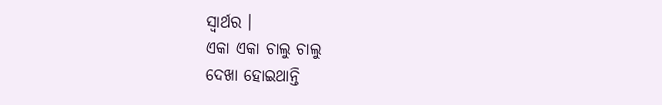ସ୍ୱାର୍ଥର ।
ଏକା ଏକା ଚାଲୁ ଚାଲୁ
ଦେଖା ହୋଇଥାନ୍ତି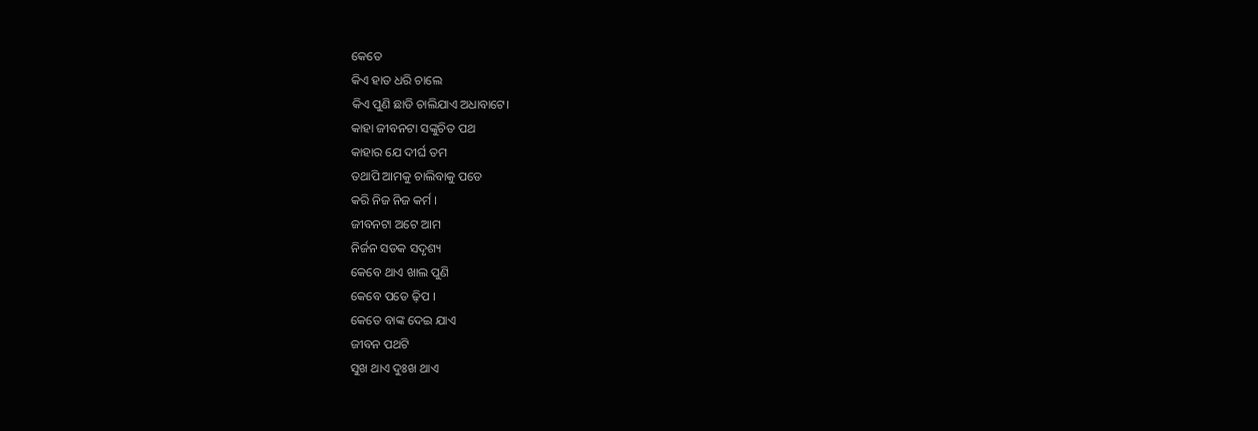କେତେ
କିଏ ହାତ ଧରି ଚାଲେ
କିଏ ପୁଣି ଛାଡି ଚାଲିଯାଏ ଅଧାବାଟେ।
କାହା ଜୀବନଟା ସଙ୍କୁଚିତ ପଥ
କାହାର ଯେ ଦୀର୍ଘ ତମ
ତଥାପି ଆମକୁ ଚାଲିବାକୁ ପଡେ
କରି ନିଜ ନିଜ କର୍ମ ।
ଜୀବନଟା ଅଟେ ଆମ
ନିର୍ଜନ ସଡକ ସଦୃଶ୍ୟ
କେବେ ଥାଏ ଖାଲ ପୁଣି
କେବେ ପଡେ ଢ଼ିପ ।
କେତେ ବାଙ୍କ ଦେଇ ଯାଏ
ଜୀବନ ପଥଟି
ସୁଖ ଥାଏ ଦୁଃଖ ଥାଏ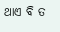ଥାଏ ବି ତ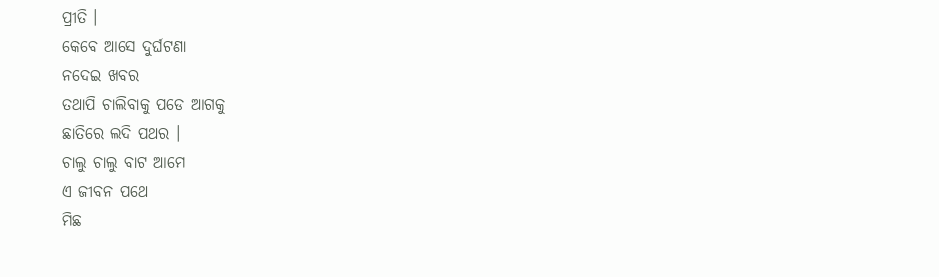ପ୍ରୀତି ।
କେବେ ଆସେ ଦୁର୍ଘଟଣା
ନଦେଇ ଖବର
ତଥାପି ଚାଲିବାକୁ ପଡେ ଆଗକୁ
ଛାତିରେ ଲଦି ପଥର ।
ଚାଲୁ ଚାଲୁ ବାଟ ଆମେ
ଏ ଜୀବନ ପଥେ
ମିଛ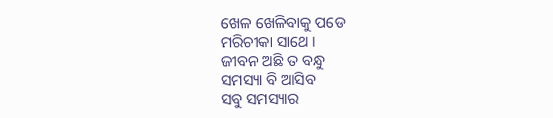ଖେଳ ଖେଳିବାକୁ ପଡେ
ମରିଚୀକା ସାଥେ ।
ଜୀବନ ଅଛି ତ ବନ୍ଧୁ
ସମସ୍ୟା ବି ଆସିବ
ସବୁ ସମସ୍ୟାର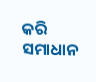କରି ସମାଧାନ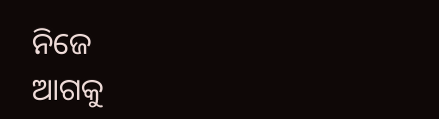ନିଜେ
ଆଗକୁ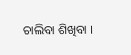ଚାଲିବା ଶିଖିବା ।